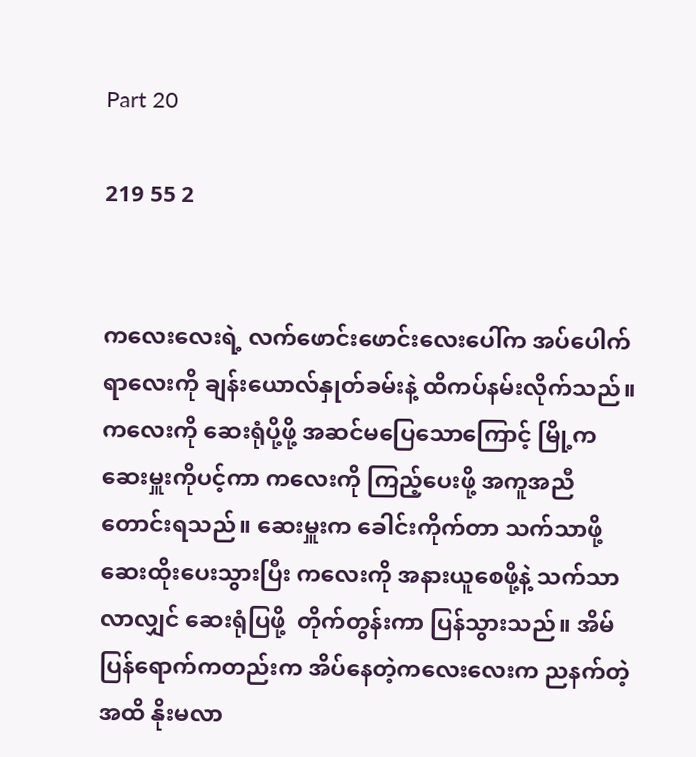Part 20

219 55 2


ကလေးလေးရဲ့ လက်ဖောင်းဖောင်းလေးပေါ်က အပ်ပေါက်ရာလေးကို ချန်းယောလ်နှုတ်ခမ်းနဲ့ ထိကပ်နမ်းလိုက်သည်။ ကလေးကို ဆေးရုံပို့ဖို့ အဆင်မပြေသောကြောင့် မြို့က ဆေးမှူးကိုပင့်ကာ ကလေးကို ကြည့်ပေးဖို့ အကူအညီတောင်းရသည်။ ဆေးမှူးက ခေါင်းကိုက်တာ သက်သာဖို့ ဆေးထိုးပေးသွားပြီး ကလေးကို အနားယူစေဖို့နဲ့ သက်သာလာလျှင် ဆေးရုံပြဖို့  တိုက်တွန်းကာ ပြန်သွားသည်။ အိမ်ပြန်ရောက်ကတည်းက အိပ်နေတဲ့ကလေးလေးက ညနက်တဲ့အထိ နိုးမလာ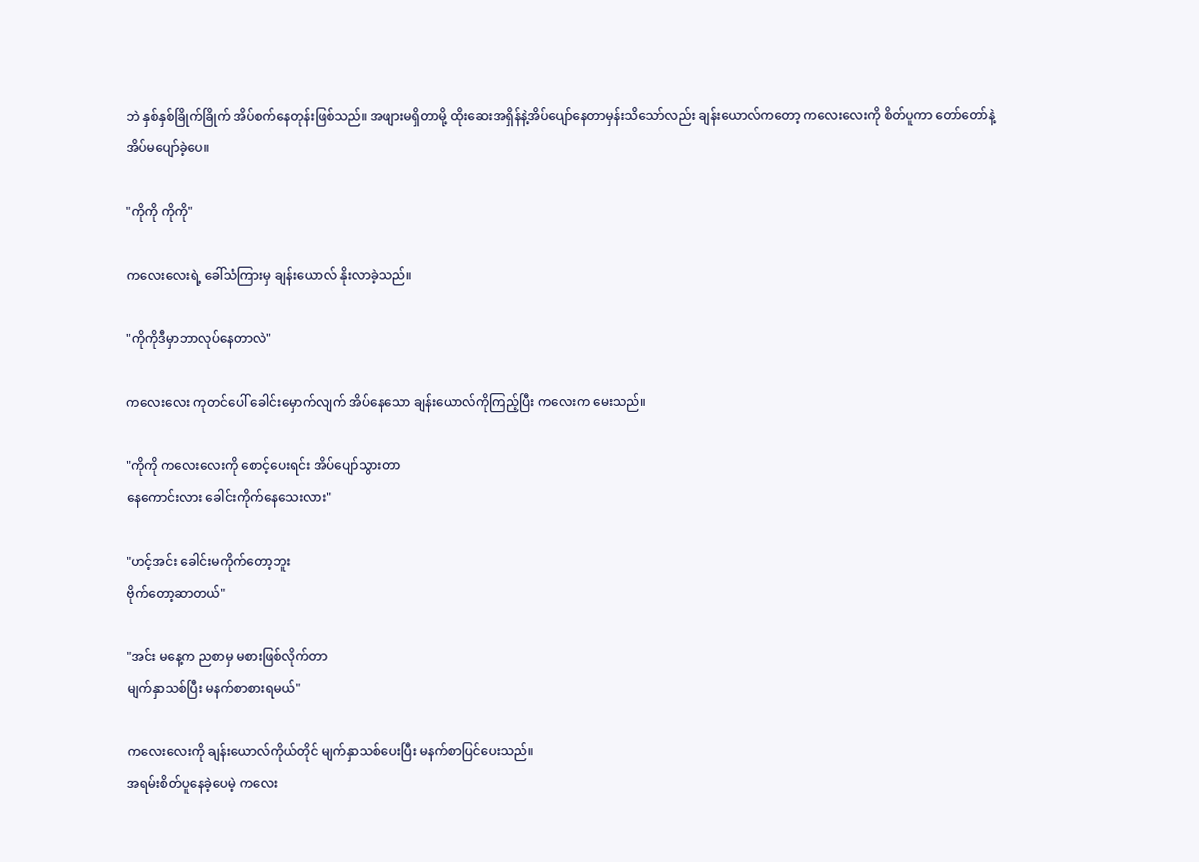ဘဲ နှစ်နှစ်ခြိုက်ခြိုက် အိပ်စက်နေတုန်းဖြစ်သည်။ အဖျားမရှိတာမို့ ထိုးဆေးအရှိန်နဲ့အိပ်ပျော်နေတာမှန်းသိသော်လည်း ချန်းယောလ်ကတော့ ကလေးလေးကို စိတ်ပူကာ တော်တော်နဲ့ အိပ်မပျော်ခဲ့ပေ။

"ကိုကို ကိုကို"

ကလေးလေးရဲ့ ခေါ်သံကြားမှ ချန်းယောလ် နိုးလာခဲ့သည်။

"ကိုကိုဒီမှာဘာလုပ်နေတာလဲ"

ကလေးလေး ကုတင်ပေါ် ခေါင်းမှောက်လျက် အိပ်နေသော ချန်းယောလ်ကိုကြည့်ပြီး ကလေးက မေးသည်။

"ကိုကို ကလေးလေးကို စောင့်ပေးရင်း အိပ်ပျော်သွားတာ
နေကောင်းလား ခေါင်းကိုက်နေသေးလား"

"ဟင့်အင်း ခေါင်းမကိုက်တော့ဘူး
ဗိုက်တော့ဆာတယ်"

"အင်း မနေ့က ညစာမှ မစားဖြစ်လိုက်တာ
မျက်နှာသစ်ပြီး မနက်စာစားရမယ်"

ကလေးလေးကို ချန်းယောလ်ကိုယ်တိုင် မျက်နှာသစ်ပေးပြီး မနက်စာပြင်ပေးသည်။
အရမ်းစိတ်ပူနေခဲ့ပေမဲ့ ကလေး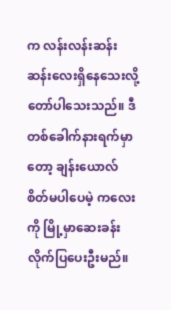က လန်းလန်းဆန်းဆန်းလေးရှိနေသေးလို့တော်ပါသေးသည်။ ဒီတစ်ခေါက်နားရက်မှာတော့ ချန်းယောလ် စိတ်မပါပေမဲ့ ကလေးကို မြို့မှာဆေးခန်းလိုက်ပြပေးဦးမည်။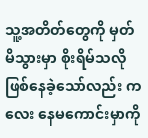သူ့အတိတ်တွေကို မှတ်မိသွားမှာ စိုးရိမ်သလိုဖြစ်နေခဲ့သော်လည်း ကလေး နေမကောင်းမှာကို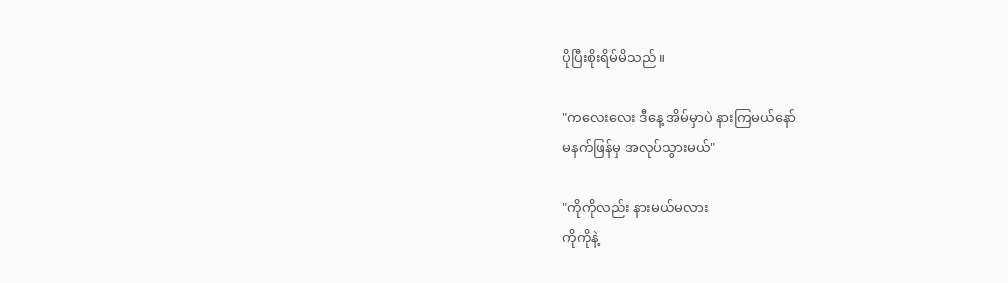ပိုပြီးစိုးရိမ်မိသည်။

"ကလေးလေး ဒီနေ့ အိမ်မှာပဲ နားကြမယ်နော်
မနက်ဖြန်မှ အလုပ်သွားမယ်"

"ကိုကိုလည်း နားမယ်မလား
ကိုကိုနဲ့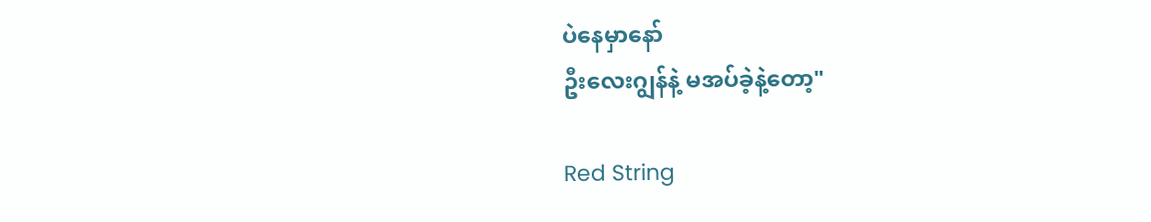ပဲနေမှာနော်
ဦးလေးဂျွန်နဲ့ မအပ်ခဲ့နဲ့တော့"

Red String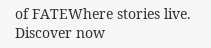of FATEWhere stories live. Discover now